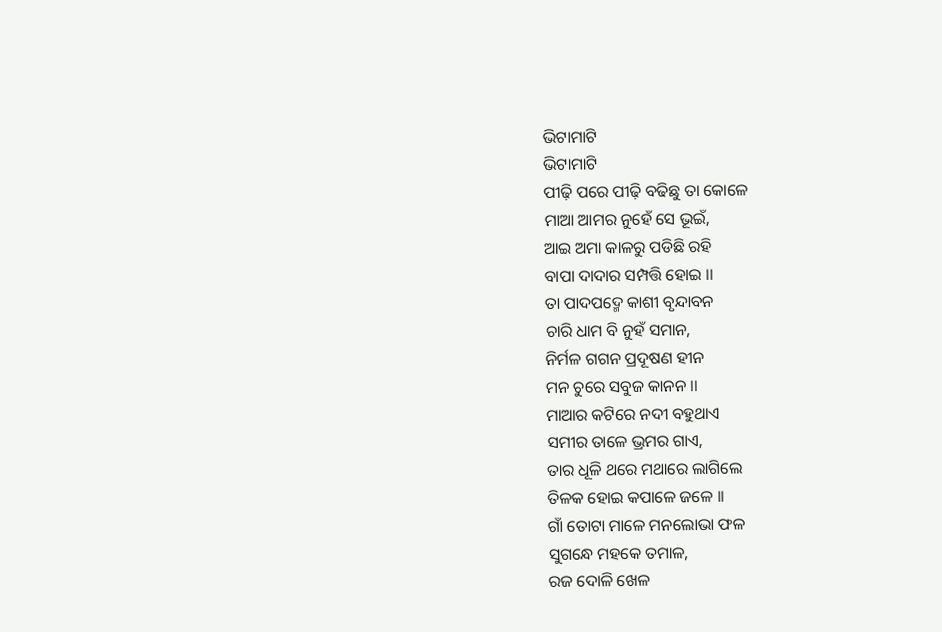ଭିଟାମାଟି
ଭିଟାମାଟି
ପୀଢ଼ି ପରେ ପୀଢ଼ି ବଢିଛୁ ତା କୋଳେ
ମାଆ ଆମର ନୁହେଁ ସେ ଭୂଇଁ,
ଆଇ ଅମା କାଳରୁ ପଡିଛି ରହି
ବାପା ଦାଦାର ସମ୍ପତ୍ତି ହୋଇ ।।
ତା ପାଦପଦ୍ମେ କାଶୀ ବୃନ୍ଦାବନ
ଚାରି ଧାମ ବି ନୁହଁ ସମାନ,
ନିର୍ମଳ ଗଗନ ପ୍ରଦୂଷଣ ହୀନ
ମନ ଚୁରେ ସବୁଜ କାନନ ।।
ମାଆର କଟିରେ ନଦୀ ବହୁଥାଏ
ସମୀର ତାଳେ ଭ୍ରମର ଗାଏ,
ତାର ଧୂଳି ଥରେ ମଥାରେ ଲାଗିଲେ
ତିଳକ ହୋଇ କପାଳେ ଜଳେ ।।
ଗାଁ ତୋଟା ମାଳେ ମନଲୋଭା ଫଳ
ସୁଗନ୍ଧେ ମହକେ ତମାଳ,
ରଜ ଦୋଳି ଖେଳ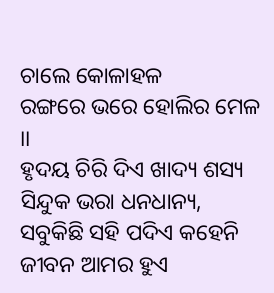ଚାଲେ କୋଳାହଳ
ରଙ୍ଗରେ ଭରେ ହୋଲିର ମେଳ ।।
ହୃଦୟ ଚିରି ଦିଏ ଖାଦ୍ୟ ଶସ୍ୟ
ସିନ୍ଦୁକ ଭରା ଧନଧାନ୍ୟ,
ସବୁକିଛି ସହି ପଦିଏ କହେନି
ଜୀବନ ଆମର ହୁଏ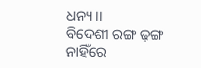ଧନ୍ୟ ।।
ବିଦେଶୀ ରଙ୍ଗ ଢ଼ଙ୍ଗ ନାହିଁରେ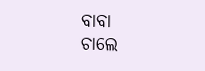ବାବା
ଚାଲେ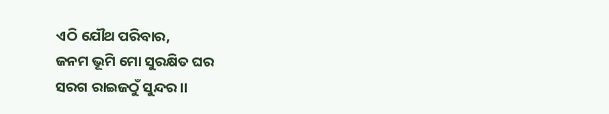ଏଠି ଯୌଥ ପରିବାର,
ଜନମ ଭୂମି ମୋ ସୁରକ୍ଷିତ ଘର
ସରଗ ରାଇଜଠୁଁ ସୁନ୍ଦର ।।